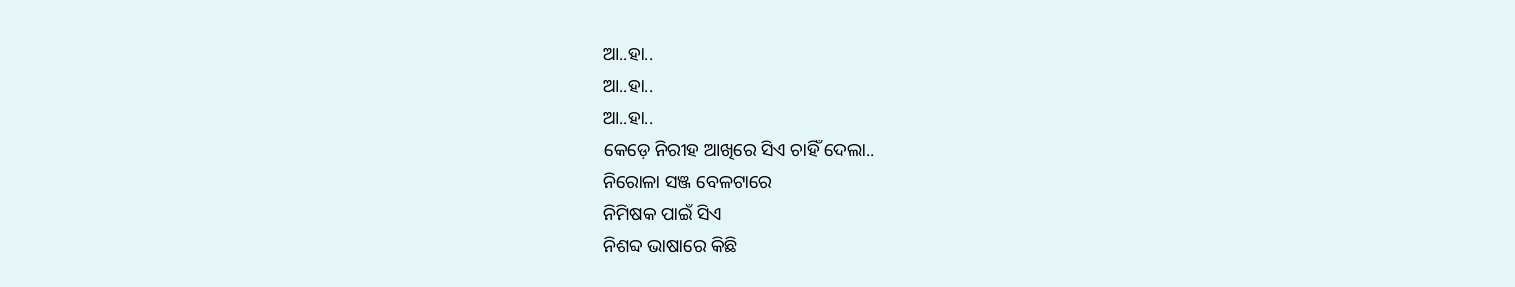ଆ..ହା..
ଆ..ହା..
ଆ..ହା..
କେଡ଼େ ନିରୀହ ଆଖିରେ ସିଏ ଚାହିଁ ଦେଲା..
ନିରୋଳା ସଞ୍ଜ ବେଳଟାରେ
ନିମିଷକ ପାଇଁ ସିଏ
ନିଶବ୍ଦ ଭାଷାରେ କିଛି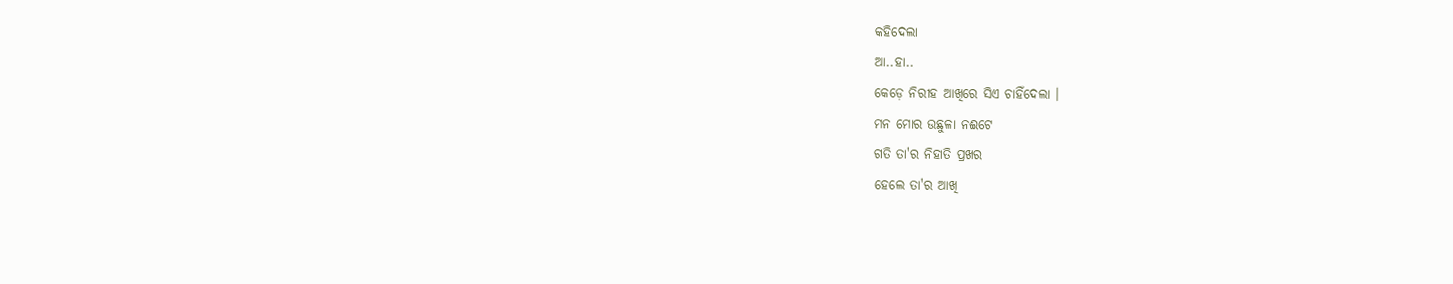କହିଦେଲା
ଆ..ହା..
କେଡ଼େ ନିରୀହ ଆଖିରେ ସିଏ ଚାହିଁଦେଲା ।
ମନ ମୋର ଉଛୁଳା ନଈଟେ
ଗତି ତା'ର ନିହାତି ପ୍ରଖର
ହେଲେ ତା'ର ଆଖି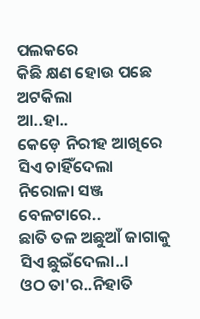ପଲକରେ
କିଛି କ୍ଷଣ ହୋଉ ପଛେ ଅଟକିଲା
ଆ..ହା..
କେଡ଼େ ନିରୀହ ଆଖିରେ ସିଏ ଚାହିଁଦେଲା
ନିରୋଳା ସଞ୍ଜ ବେଳଟାରେ..
ଛାତି ତଳ ଅଛୁଆଁ ଜାଗାକୁ ସିଏ ଛୁଇଁଦେଲା..।
ଓଠ ତା'ର..ନିହାତି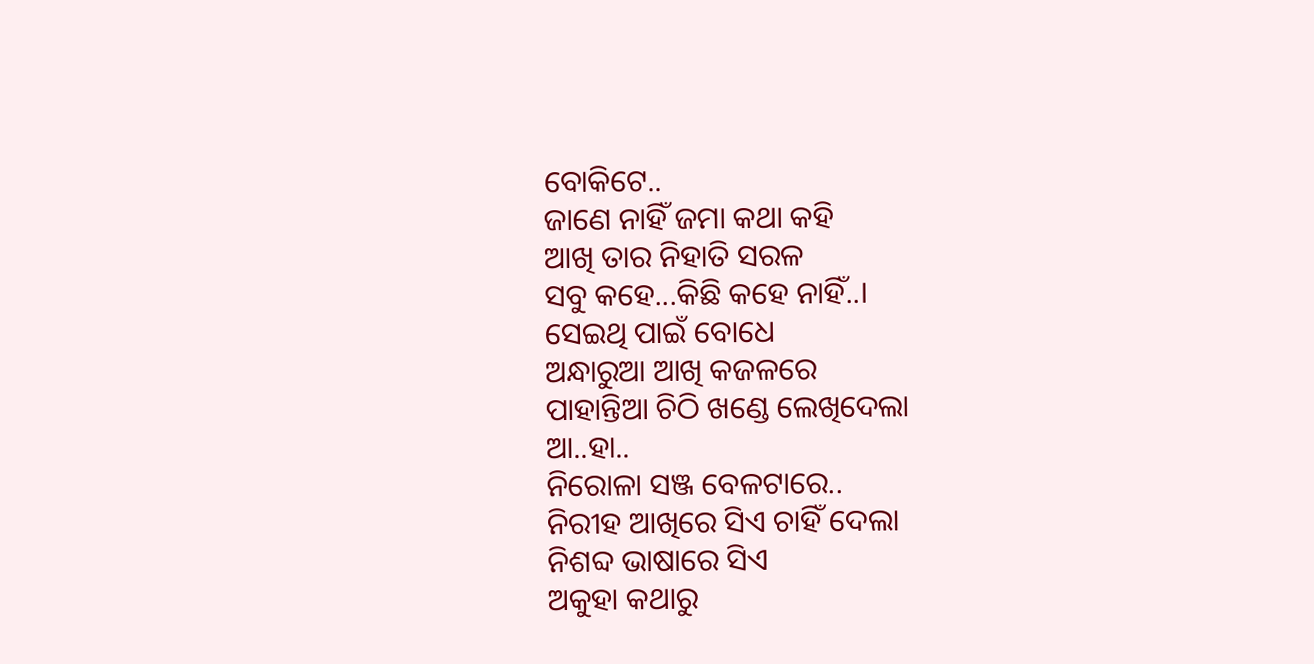ବୋକିଟେ..
ଜାଣେ ନାହିଁ ଜମା କଥା କହି
ଆଖି ତାର ନିହାତି ସରଳ
ସବୁ କହେ...କିଛି କହେ ନାହିଁ..।
ସେଇଥି ପାଇଁ ବୋଧେ
ଅନ୍ଧାରୁଆ ଆଖି କଜଳରେ
ପାହାନ୍ତିଆ ଚିଠି ଖଣ୍ଡେ ଲେଖିଦେଲା
ଆ..ହା..
ନିରୋଳା ସଞ୍ଜ ବେଳଟାରେ..
ନିରୀହ ଆଖିରେ ସିଏ ଚାହିଁ ଦେଲା
ନିଶବ୍ଦ ଭାଷାରେ ସିଏ
ଅକୁହା କଥାରୁ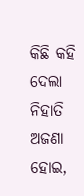କିଛି କହି ଦେଲା
ନିହାତି ଅଜଣା ହୋଇ,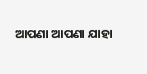ଆପଣା ଆପଣା ଯାହା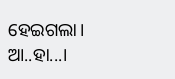ହେଇଗଲା।
ଆ..ହା...।